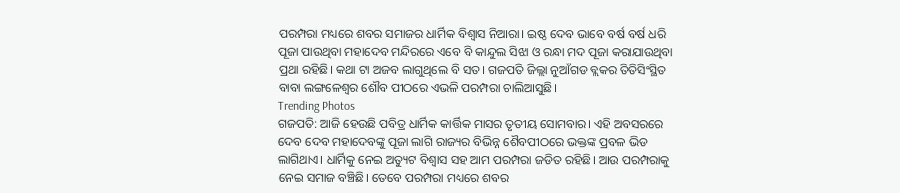ପରମ୍ପରା ମଧ୍ୟରେ ଶବର ସମାଜର ଧାର୍ମିକ ବିଶ୍ବାସ ନିଆରା। ଇଷ୍ଠ ଦେବ ଭାବେ ବର୍ଷ ବର୍ଷ ଧରି ପୂଜା ପାଉଥିବା ମହାଦେବ ମନ୍ଦିରରେ ଏବେ ବି କାନ୍ଦୁଲ ସିଝା ଓ ରନ୍ଧା ମଦ ପୂଜା କରାଯାଉଥିବା ପ୍ରଥା ରହିଛି। କଥା ଟା ଅଜବ ଲାଗୁଥିଲେ ବି ସତ। ଗଜପତି ଜିଲ୍ଲା ନୁଆଁଗଡ ବ୍ଲକର ତିତିସିଂସ୍ଥିତ ବାବା ଲଙ୍ଗଳେଶ୍ବର ଶୌବ ପୀଠରେ ଏଭଳି ପରମ୍ପରା ଚାଲିଆସୁଛି।
Trending Photos
ଗଜପତି: ଆଜି ହେଉଛି ପବିତ୍ର ଧାର୍ମିକ କାର୍ତ୍ତିକ ମାସର ତୃତୀୟ ସୋମବାର। ଏହି ଅବସରରେ ଦେବ ଦେବ ମହାଦେବଙ୍କୁ ପୂଜା ଲାଗି ରାଜ୍ୟର ବିଭିନ୍ନ ଶୈବପୀଠରେ ଭକ୍ତଙ୍କ ପ୍ରବଳ ଭିଡ ଲାଗିଥାଏ। ଧାର୍ମିକୁ ନେଇ ଅତ୍ୟୁଟ ବିଶ୍ବାସ ସହ ଆମ ପରମ୍ପରା ଜଡିତ ରହିଛି। ଆଉ ପରମ୍ପରାକୁ ନେଇ ସମାଜ ବଞ୍ଚିଛି। ତେବେ ପରମ୍ପରା ମଧ୍ୟରେ ଶବର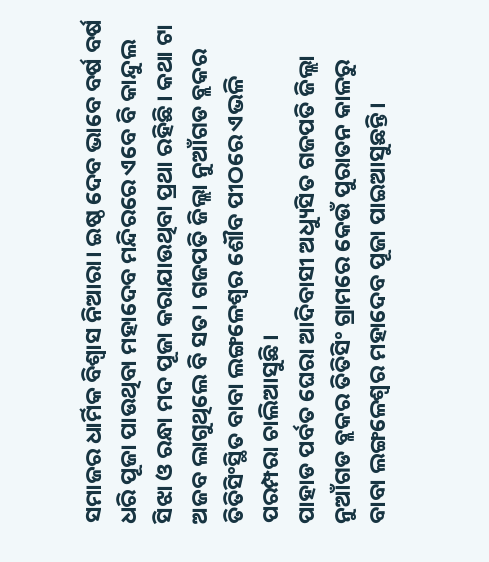ସମାଜର ଧାର୍ମିକ ବିଶ୍ବାସ ନିଆରା। ଇଷ୍ଠ ଦେବ ଭାବେ ବର୍ଷ ବର୍ଷ ଧରି ପୂଜା ପାଉଥିବା ମହାଦେବ ମନ୍ଦିରରେ ଏବେ ବି କାନ୍ଦୁଲ ସିଝା ଓ ରନ୍ଧା ମଦ ପୂଜା କରାଯାଉଥିବା ପ୍ରଥା ରହିଛି। କଥା ଟା ଅଜବ ଲାଗୁଥିଲେ ବି ସତ। ଗଜପତି ଜିଲ୍ଲା ନୁଆଁଗଡ ବ୍ଲକର ତିତିସିଂସ୍ଥିତ ବାବା ଲଙ୍ଗଳେଶ୍ବର ଶୌବ ପୀଠରେ ଏଭଳି ପରମ୍ପରା ଚାଲିଆସୁଛି।
ପାହାଡ ପର୍ବତ ଘେରା ଆଦିବାସୀ ଅଧ୍ୟୁସିତ ଗଜପତି ଜିଲ୍ଲା ନୁଆଁଗଡ ବ୍ଲକର ତିତିସିଂ ଗ୍ରାମରେ କେଉଁ ପୁରାତନ କାଳରୁ ବାବା ଲଙ୍ଗଳେଶ୍ବର ମହାଦେବ ପୂଜା ପାଇଆସୁଛନ୍ତି।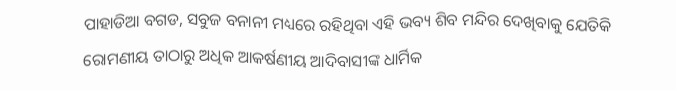ପାହାଡିଆ ବଗଡ, ସବୁଜ ବନାନୀ ମଧ୍ୟରେ ରହିଥିବା ଏହି ଭବ୍ୟ ଶିବ ମନ୍ଦିର ଦେଖିବାକୁ ଯେତିକି ରୋମଣୀୟ ତାଠାରୁ ଅଧିକ ଆକର୍ଷଣୀୟ ଆଦିବାସୀଙ୍କ ଧାର୍ମିକ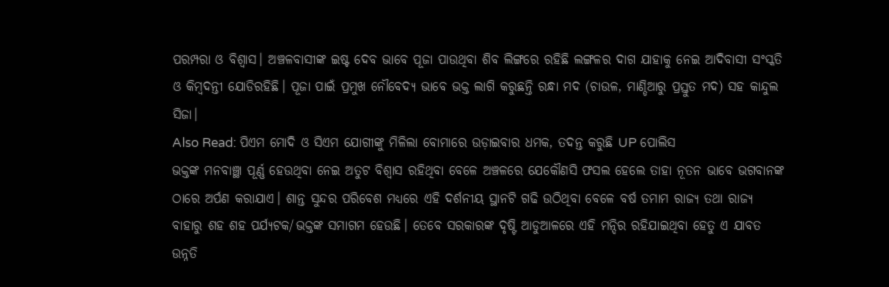ପରମ୍ପରା ଓ ବିଶ୍ବାସ। ଅଞ୍ଚଳବାସୀଙ୍କ ଇଷ୍ଟ ଦେବ ଭାବେ ପୂଜା ପାଉଥିବା ଶିବ ଲିଙ୍ଗରେ ରହିଛି ଲଙ୍ଗଳର ଦାଗ ଯାହାକୁ ନେଇ ଆଦିବାସୀ ସଂସ୍କତି ଓ କିମ୍ବଦନ୍ତୀ ଯୋଡିରହିଛି। ପୂଜା ପାଇଁ ପ୍ରମୁଖ ନୌବେଦ୍ୟ ଭାବେ ଭକ୍ତ ଲାଗି କରୁଛନ୍ତି ରନ୍ଧା ମଦ (ଚାଉଳ, ମାଣ୍ଡିଆରୁ ପ୍ରସ୍ତୁତ ମଦ) ସହ କାନ୍ଦୁଲ ସିଜା।
Also Read: ପିଏମ ମୋଦି ଓ ସିଏମ ଯୋଗୀଙ୍କୁ ମିଳିଲା ବୋମାରେ ଉଡ଼ାଇବାର ଧମକ, ତଦନ୍ତ କରୁଛି UP ପୋଲିସ
ଭକ୍ତଙ୍କ ମନବାଞ୍ଛା ପୂର୍ଣ୍ଣ ହେଉଥିବା ନେଇ ଅତୁଟ ବିଶ୍ବାସ ରହିଥିବା ବେଳେ ଅଞ୍ଚଳରେ ଯେକୌଣସି ଫସଲ ହେଲେ ତାହା ନୂତନ ଭାବେ ଭଗବାନଙ୍କ ଠାରେ ଅର୍ପଣ କରାଯାଏ। ଶାନ୍ତ ସୁନ୍ଦର ପରିବେଶ ମଧ୍ୟରେ ଏହି ଦର୍ଶନୀୟ ସ୍ଥାନଟି ଗଢି ଉଠିଥିବା ବେଳେ ବର୍ଷ ତମାମ ରାଜ୍ୟ ତଥା ରାଜ୍ୟ ବାହାରୁ ଶହ ଶହ ପର୍ଯ୍ୟଟକ/ଭକ୍ତଙ୍କ ସମାଗମ ହେଉଛି। ତେବେ ସରକାରଙ୍କ ଦୃଷ୍ଟି ଆଡୁଆଳରେ ଏହି ମନ୍ଦିର ରହିଯାଇଥିବା ହେତୁ ଏ ଯାବତ ଉନ୍ନତି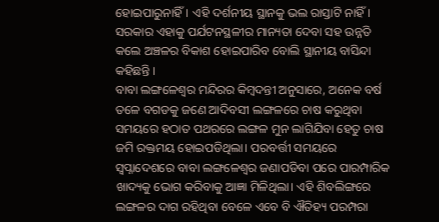ହୋଇପାରୁନାହିଁ। ଏହି ଦର୍ଶନୀୟ ସ୍ଥାନକୁ ଭଲ ରାସ୍ତାଟି ନାହିଁ। ସରକାର ଏହାକୁ ପର୍ଯଟନସ୍ଥଳୀର ମାନ୍ୟତା ଦେବା ସହ ଉନ୍ନତି କଲେ ଅଞ୍ଚଳର ବିକାଶ ହୋଇପାରିବ ବୋଲି ସ୍ଥାନୀୟ ବାସିନ୍ଦା କହିଛନ୍ତି ।
ବାବା ଲଙ୍ଗଳେଶ୍ବର ମନ୍ଦିରର କିମ୍ବଦନ୍ତୀ ଅନୁସାରେ, ଅନେକ ବର୍ଷ ତଳେ ବଗଡକୁ ଜଣେ ଆଦିବସୀ ଲଙ୍ଗଳରେ ଚାଷ କରୁଥିବା ସମୟରେ ହଠାତ ପଥରରେ ଲଙ୍ଗଳ ମୁନ ଲାଗିଯିବା ହେତୁ ଚାଷ ଜମି ରକ୍ତମୟ ହୋଇପଡିଥିଲା। ପରବର୍ତ୍ତୀ ସମୟରେ ସ୍ବପ୍ନାଦେଶରେ ବାବା ଲଙ୍ଗଳେଶ୍ବର ଜଣାପଡିବା ପରେ ପାରମ୍ପାରିକ ଖାଦ୍ୟକୁ ଭୋଗ କରିବାକୁ ଆଜ୍ଞା ମିଳିଥିଲା। ଏହି ଶିବଲିଙ୍ଗରେ ଲଙ୍ଗଳର ଦାଗ ରହିଥିବା ବେଳେ ଏବେ ବି ଐତିହ୍ୟ ପରମ୍ପରା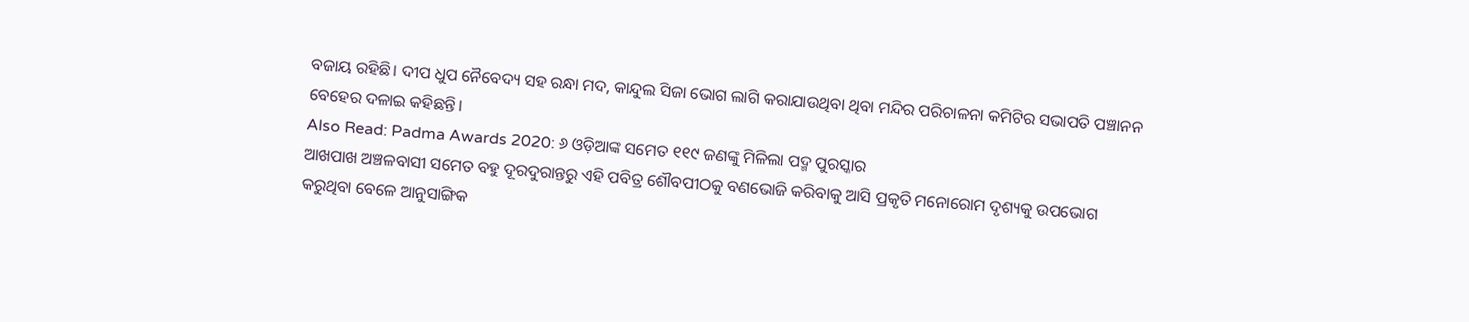ବଜାୟ ରହିଛି। ଦୀପ ଧୁପ ନୈବେଦ୍ୟ ସହ ରନ୍ଧା ମଦ, କାନ୍ଦୁଲ ସିଜା ଭୋଗ ଲାଗି କରାଯାଉଥିବା ଥିବା ମନ୍ଦିର ପରିଚାଳନା କମିଟିର ସଭାପତି ପଞ୍ଚାନନ ବେହେର ଦଳାଇ କହିଛନ୍ତି।
Also Read: Padma Awards 2020: ୬ ଓଡ଼ିଆଙ୍କ ସମେତ ୧୧୯ ଜଣଙ୍କୁ ମିଳିଲା ପଦ୍ମ ପୁରସ୍କାର
ଆଖପାଖ ଅଞ୍ଚଳବାସୀ ସମେତ ବହୁ ଦୂରଦୁରାନ୍ତରୁ ଏହି ପବିତ୍ର ଶୌବପୀଠକୁ ବଣଭୋଜି କରିବାକୁ ଆସି ପ୍ରକୃତି ମନୋରୋମ ଦୃଶ୍ୟକୁ ଉପଭୋଗ କରୁଥିବା ବେଳେ ଆନୁସାଙ୍ଗିକ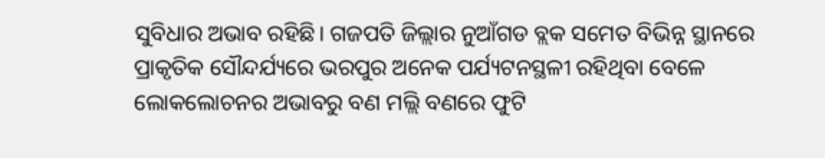ସୁବିଧାର ଅଭାବ ରହିଛି। ଗଜପତି ଜିଲ୍ଲାର ନୁଆଁଗଡ ବ୍ଲକ ସମେତ ବିଭିନ୍ନ ସ୍ଥାନରେ ପ୍ରାକୃତିକ ସୌନ୍ଦର୍ଯ୍ୟରେ ଭରପୁର ଅନେକ ପର୍ଯ୍ୟଟନସ୍ଥଳୀ ରହିଥିବା ବେଳେ ଲୋକଲୋଚନର ଅଭାବରୁ ବଣ ମଲ୍ଲି ବଣରେ ଫୁଟି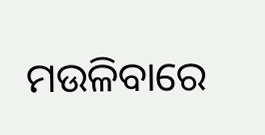ମଉଳିବାରେ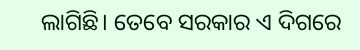ଲାଗିଛି। ତେବେ ସରକାର ଏ ଦିଗରେ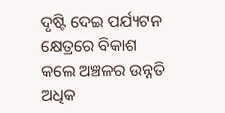ଦୃଷ୍ଟି ଦେଇ ପର୍ଯ୍ୟଟନ କ୍ଷେତ୍ରରେ ବିକାଶ କଲେ ଅଞ୍ଚଳର ଉନ୍ନତି ଅଧିକ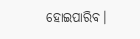ହୋଇପାରିବ।